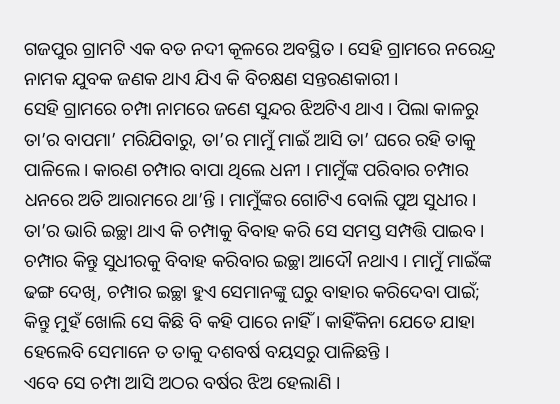ଗଜପୁର ଗ୍ରାମଟି ଏକ ବଡ ନଦୀ କୂଳରେ ଅବସ୍ଥିତ । ସେହି ଗ୍ରାମରେ ନରେନ୍ଦ୍ର ନାମକ ଯୁବକ ଜଣକ ଥାଏ ଯିଏ କି ବିଚକ୍ଷଣ ସନ୍ତରଣକାରୀ ।
ସେହି ଗ୍ରାମରେ ଚମ୍ପା ନାମରେ ଜଣେ ସୁନ୍ଦର ଝିଅଟିଏ ଥାଏ । ପିଲା କାଳରୁ ତା’ର ବାପମା’ ମରିଯିବାରୁ, ତା’ର ମାମୁଁ ମାଇଁ ଆସି ତା’ ଘରେ ରହି ତାକୁ ପାଳିଲେ । କାରଣ ଚମ୍ପାର ବାପା ଥିଲେ ଧନୀ । ମାମୁଁଙ୍କ ପରିବାର ଚମ୍ପାର ଧନରେ ଅତି ଆରାମରେ ଥା’ନ୍ତି । ମାମୁଁଙ୍କର ଗୋଟିଏ ବୋଲି ପୁଅ ସୁଧୀର । ତା’ର ଭାରି ଇଚ୍ଛା ଥାଏ କି ଚମ୍ପାକୁ ବିବାହ କରି ସେ ସମସ୍ତ ସମ୍ପତ୍ତି ପାଇବ । ଚମ୍ପାର କିନ୍ତୁ ସୁଧୀରକୁ ବିବାହ କରିବାର ଇଚ୍ଛା ଆଦୌ ନଥାଏ । ମାମୁଁ ମାଇଁଙ୍କ ଢଙ୍ଗ ଦେଖି, ଚମ୍ପାର ଇଚ୍ଛା ହୁଏ ସେମାନଙ୍କୁ ଘରୁ ବାହାର କରିଦେବା ପାଇଁ; କିନ୍ତୁ ମୁହଁ ଖୋଲି ସେ କିଛି ବି କହି ପାରେ ନାହିଁ । କାହିଁକିନା ଯେତେ ଯାହା ହେଲେବି ସେମାନେ ତ ତାକୁ ଦଶବର୍ଷ ବୟସରୁ ପାଳିଛନ୍ତି ।
ଏବେ ସେ ଚମ୍ପା ଆସି ଅଠର ବର୍ଷର ଝିଅ ହେଲାଣି ।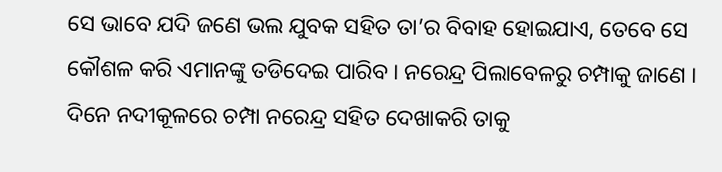ସେ ଭାବେ ଯଦି ଜଣେ ଭଲ ଯୁବକ ସହିତ ତା’ର ବିବାହ ହୋଇଯାଏ, ତେବେ ସେ କୌଶଳ କରି ଏମାନଙ୍କୁ ତଡିଦେଇ ପାରିବ । ନରେନ୍ଦ୍ର ପିଲାବେଳରୁ ଚମ୍ପାକୁ ଜାଣେ । ଦିନେ ନଦୀକୂଳରେ ଚମ୍ପା ନରେନ୍ଦ୍ର ସହିତ ଦେଖାକରି ତାକୁ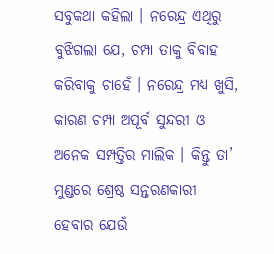ସବୁକଥା କହିଲା । ନରେନ୍ଦ୍ର ଏଥିରୁ ବୁଝିଗଲା ଯେ, ଚମ୍ପା ତାକୁ ବିବାହ କରିବାକୁ ଚାହେଁ । ନରେନ୍ଦ୍ର ମଧ୍ୟ ଖୁସି, କାରଣ ଚମ୍ପା ଅପୂର୍ବ ସୁନ୍ଦରୀ ଓ ଅନେକ ସମ୍ପତ୍ତିର ମାଲିକ । କିନ୍ତୁ ତା’ ମୁଣ୍ଡରେ ଶ୍ରେଷ୍ଠ ସନ୍ତରଣକାରୀ ହେବାର ଯେଉଁ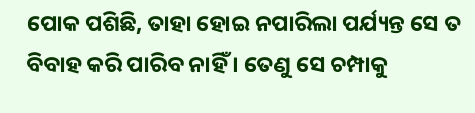ପୋକ ପଶିଛି, ତାହା ହୋଇ ନପାରିଲା ପର୍ଯ୍ୟନ୍ତ ସେ ତ ବିବାହ କରି ପାରିବ ନାହିଁ । ତେଣୁ ସେ ଚମ୍ପାକୁ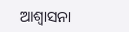ଆଶ୍ୱାସନା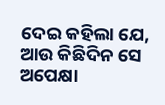ଦେଇ କହିଲା ଯେ, ଆଉ କିଛିଦିନ ସେ ଅପେକ୍ଷା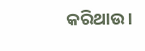କରିଥାଉ ।